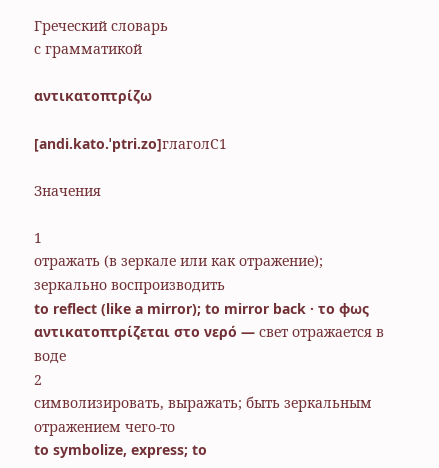Греческий словарь
с грамматикой

αντικατοπτρίζω

[andi.kato.ˈptri.zo]глаголC1

Значения

1
отражать (в зеркале или как отражение); зеркально воспроизводить
to reflect (like a mirror); to mirror back · το φως αντικατοπτρίζεται στο νερό — свет отражается в воде
2
символизировать, выражать; быть зеркальным отражением чего-то
to symbolize, express; to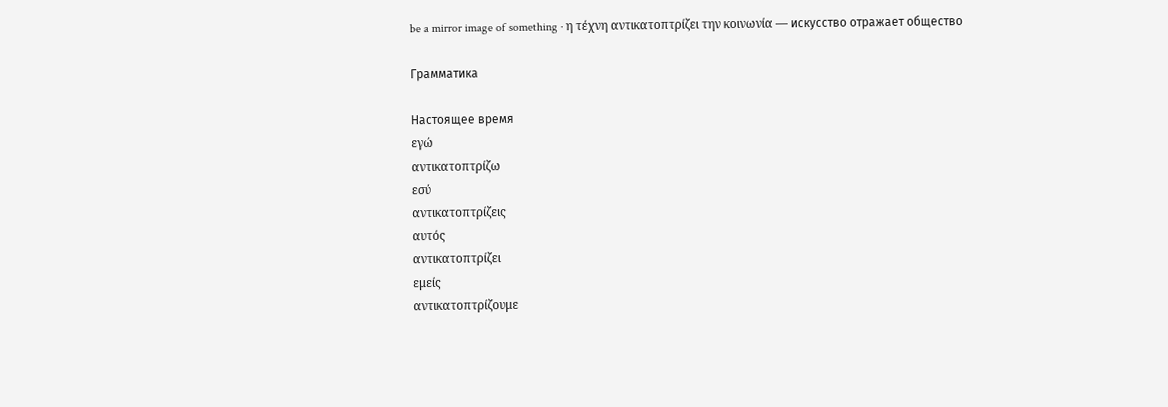be a mirror image of something · η τέχνη αντικατοπτρίζει την κοινωνία — искусство отражает общество

Грамматика

Настоящее время
εγώ
αντικατοπτρίζω
εσύ
αντικατοπτρίζεις
αυτός
αντικατοπτρίζει
εμείς
αντικατοπτρίζουμε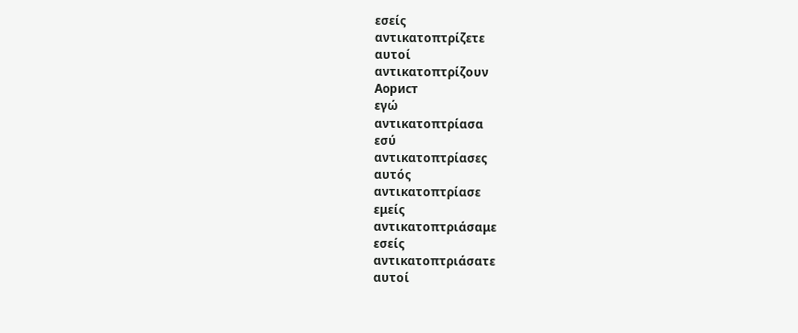εσείς
αντικατοπτρίζετε
αυτοί
αντικατοπτρίζουν
Аорист
εγώ
αντικατοπτρίασα
εσύ
αντικατοπτρίασες
αυτός
αντικατοπτρίασε
εμείς
αντικατοπτριάσαμε
εσείς
αντικατοπτριάσατε
αυτοί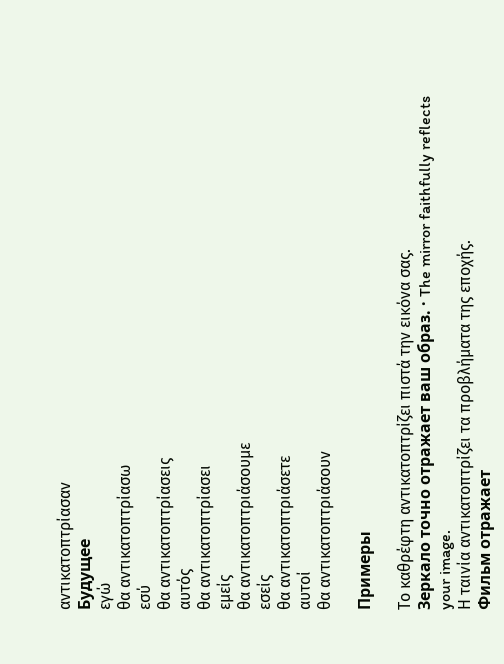αντικατοπτρίασαν
Будущее
εγώ
θα αντικατοπτρίασω
εσύ
θα αντικατοπτρίασεις
αυτός
θα αντικατοπτρίασει
εμείς
θα αντικατοπτριάσουμε
εσείς
θα αντικατοπτριάσετε
αυτοί
θα αντικατοπτριάσουν

Примеры

Το καθρέφτη αντικατοπτρίζει πιστά την εικόνα σας.
Зеркало точно отражает ваш образ. · The mirror faithfully reflects your image.
Η ταινία αντικατοπτρίζει τα προβλήματα της εποχής.
Фильм отражает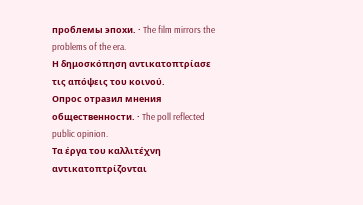проблемы эпохи. · The film mirrors the problems of the era.
Η δημοσκόπηση αντικατοπτρίασε τις απόψεις του κοινού.
Опрос отразил мнения общественности. · The poll reflected public opinion.
Τα έργα του καλλιτέχνη αντικατοπτρίζονται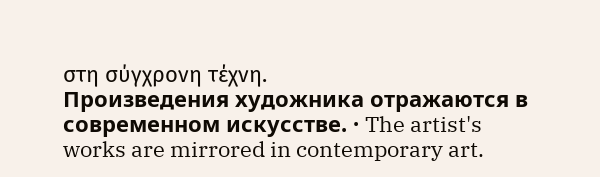στη σύγχρονη τέχνη.
Произведения художника отражаются в современном искусстве. · The artist's works are mirrored in contemporary art.